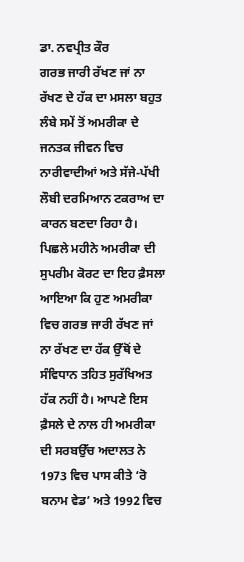ਡਾ. ਨਵਪ੍ਰੀਤ ਕੌਰ
ਗਰਭ ਜਾਰੀ ਰੱਖਣ ਜਾਂ ਨਾ ਰੱਖਣ ਦੇ ਹੱਕ ਦਾ ਮਸਲਾ ਬਹੁਤ ਲੰਬੇ ਸਮੇਂ ਤੋਂ ਅਮਰੀਕਾ ਦੇ ਜਨਤਕ ਜੀਵਨ ਵਿਚ ਨਾਰੀਵਾਦੀਆਂ ਅਤੇ ਸੱਜੇ-ਪੱਖੀ ਲੌਬੀ ਦਰਮਿਆਨ ਟਕਰਾਅ ਦਾ ਕਾਰਨ ਬਣਦਾ ਰਿਹਾ ਹੈ। ਪਿਛਲੇ ਮਹੀਨੇ ਅਮਰੀਕਾ ਦੀ ਸੁਪਰੀਮ ਕੋਰਟ ਦਾ ਇਹ ਫ਼ੈਸਲਾ ਆਇਆ ਕਿ ਹੁਣ ਅਮਰੀਕਾ ਵਿਚ ਗਰਭ ਜਾਰੀ ਰੱਖਣ ਜਾਂ ਨਾ ਰੱਖਣ ਦਾ ਹੱਕ ਉੱਥੋਂ ਦੇ ਸੰਵਿਧਾਨ ਤਹਿਤ ਸੁਰੱਖਿਅਤ ਹੱਕ ਨਹੀਂ ਹੈ। ਆਪਣੇ ਇਸ ਫ਼ੈਸਲੇ ਦੇ ਨਾਲ ਹੀ ਅਮਰੀਕਾ ਦੀ ਸਰਬਉੱਚ ਅਦਾਲਤ ਨੇ 1973 ਵਿਚ ਪਾਸ ਕੀਤੇ ‘ਰੋ ਬਨਾਮ ਵੇਡ’ ਅਤੇ 1992 ਵਿਚ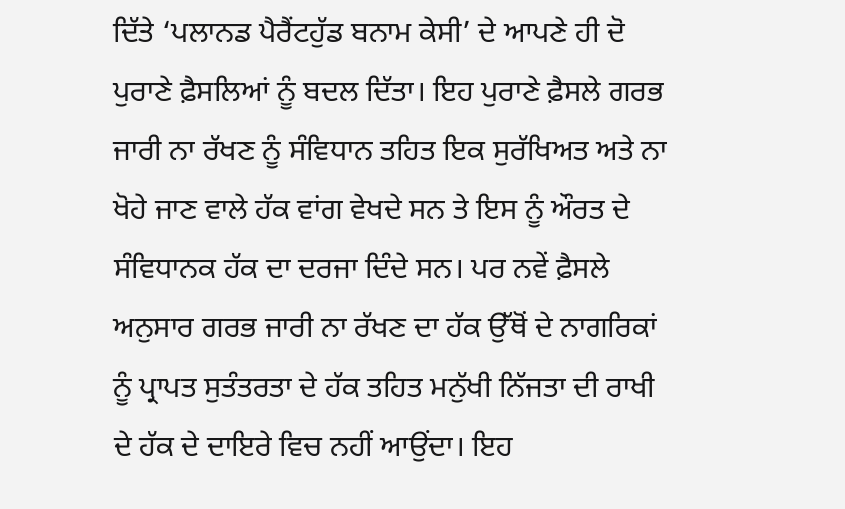ਦਿੱਤੇ ‘ਪਲਾਨਡ ਪੈਰੈਂਟਹੁੱਡ ਬਨਾਮ ਕੇਸੀ’ ਦੇ ਆਪਣੇ ਹੀ ਦੋ ਪੁਰਾਣੇ ਫ਼ੈਸਲਿਆਂ ਨੂੰ ਬਦਲ ਦਿੱਤਾ। ਇਹ ਪੁਰਾਣੇ ਫ਼ੈਸਲੇ ਗਰਭ ਜਾਰੀ ਨਾ ਰੱਖਣ ਨੂੰ ਸੰਵਿਧਾਨ ਤਹਿਤ ਇਕ ਸੁਰੱਖਿਅਤ ਅਤੇ ਨਾ ਖੋਹੇ ਜਾਣ ਵਾਲੇ ਹੱਕ ਵਾਂਗ ਵੇਖਦੇ ਸਨ ਤੇ ਇਸ ਨੂੰ ਔਰਤ ਦੇ ਸੰਵਿਧਾਨਕ ਹੱਕ ਦਾ ਦਰਜਾ ਦਿੰਦੇ ਸਨ। ਪਰ ਨਵੇਂ ਫ਼ੈਸਲੇ ਅਨੁਸਾਰ ਗਰਭ ਜਾਰੀ ਨਾ ਰੱਖਣ ਦਾ ਹੱਕ ਉੱਥੋਂ ਦੇ ਨਾਗਰਿਕਾਂ ਨੂੰ ਪ੍ਰਾਪਤ ਸੁਤੰਤਰਤਾ ਦੇ ਹੱਕ ਤਹਿਤ ਮਨੁੱਖੀ ਨਿੱਜਤਾ ਦੀ ਰਾਖੀ ਦੇ ਹੱਕ ਦੇ ਦਾਇਰੇ ਵਿਚ ਨਹੀਂ ਆਉਂਦਾ। ਇਹ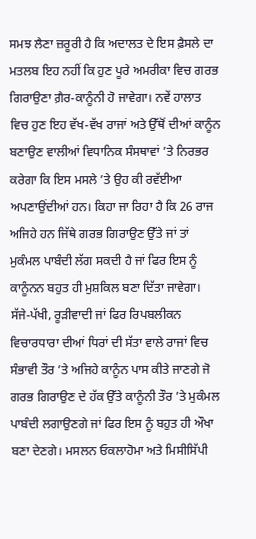ਸਮਝ ਲੈਣਾ ਜ਼ਰੂਰੀ ਹੈ ਕਿ ਅਦਾਲਤ ਦੇ ਇਸ ਫ਼ੈਸਲੇ ਦਾ ਮਤਲਬ ਇਹ ਨਹੀਂ ਕਿ ਹੁਣ ਪੂਰੇ ਅਮਰੀਕਾ ਵਿਚ ਗਰਭ ਗਿਰਾਉਣਾ ਗ਼ੈਰ-ਕਾਨੂੰਨੀ ਹੋ ਜਾਵੇਗਾ। ਨਵੇਂ ਹਾਲਾਤ ਵਿਚ ਹੁਣ ਇਹ ਵੱਖ-ਵੱਖ ਰਾਜਾਂ ਅਤੇ ਉੱਥੋਂ ਦੀਆਂ ਕਾਨੂੰਨ ਬਣਾਉਣ ਵਾਲੀਆਂ ਵਿਧਾਨਿਕ ਸੰਸਥਾਵਾਂ ’ਤੇ ਨਿਰਭਰ ਕਰੇਗਾ ਕਿ ਇਸ ਮਸਲੇ ’ਤੇ ਉਹ ਕੀ ਰਵੱਈਆ ਅਪਣਾਉਂਦੀਆਂ ਹਨ। ਕਿਹਾ ਜਾ ਰਿਹਾ ਹੈ ਕਿ 26 ਰਾਜ ਅਜਿਹੇ ਹਨ ਜਿੱਥੇ ਗਰਭ ਗਿਰਾਉਣ ਉੱਤੇ ਜਾਂ ਤਾਂ ਮੁਕੰਮਲ ਪਾਬੰਦੀ ਲੱਗ ਸਕਦੀ ਹੈ ਜਾਂ ਫਿਰ ਇਸ ਨੂੰ ਕਾਨੂੰਨਨ ਬਹੁਤ ਹੀ ਮੁਸ਼ਕਿਲ ਬਣਾ ਦਿੱਤਾ ਜਾਵੇਗਾ। ਸੱਜੇ-ਪੱਖੀ, ਰੂੜੀਵਾਦੀ ਜਾਂ ਫਿਰ ਰਿਪਬਲੀਕਨ ਵਿਚਾਰਧਾਰਾ ਦੀਆਂ ਧਿਰਾਂ ਦੀ ਸੱਤਾ ਵਾਲੇ ਰਾਜਾਂ ਵਿਚ ਸੰਭਾਵੀ ਤੌਰ ’ਤੇ ਅਜਿਹੇ ਕਾਨੂੰਨ ਪਾਸ ਕੀਤੇ ਜਾਣਗੇ ਜੋ ਗਰਭ ਗਿਰਾਉਣ ਦੇ ਹੱਕ ਉੱਤੇ ਕਾਨੂੰਨੀ ਤੌਰ ’ਤੇ ਮੁਕੰਮਲ ਪਾਬੰਦੀ ਲਗਾਉਣਗੇ ਜਾਂ ਫਿਰ ਇਸ ਨੂੰ ਬਹੁਤ ਹੀ ਔਖਾ ਬਣਾ ਦੇਣਗੇ। ਮਸਲਨ ਓਕਲਾਹੋਮਾ ਅਤੇ ਮਿਸੀਸਿੱਪੀ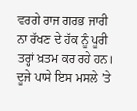ਵਰਗੇ ਰਾਜ ਗਰਭ ਜਾਰੀ ਨਾ ਰੱਖਣ ਦੇ ਹੱਕ ਨੂੰ ਪੂਰੀ ਤਰ੍ਹਾਂ ਖ਼ਤਮ ਕਰ ਰਹੇ ਹਨ। ਦੂਜੇ ਪਾਸੇ ਇਸ ਮਸਲੇ ’ਤੇ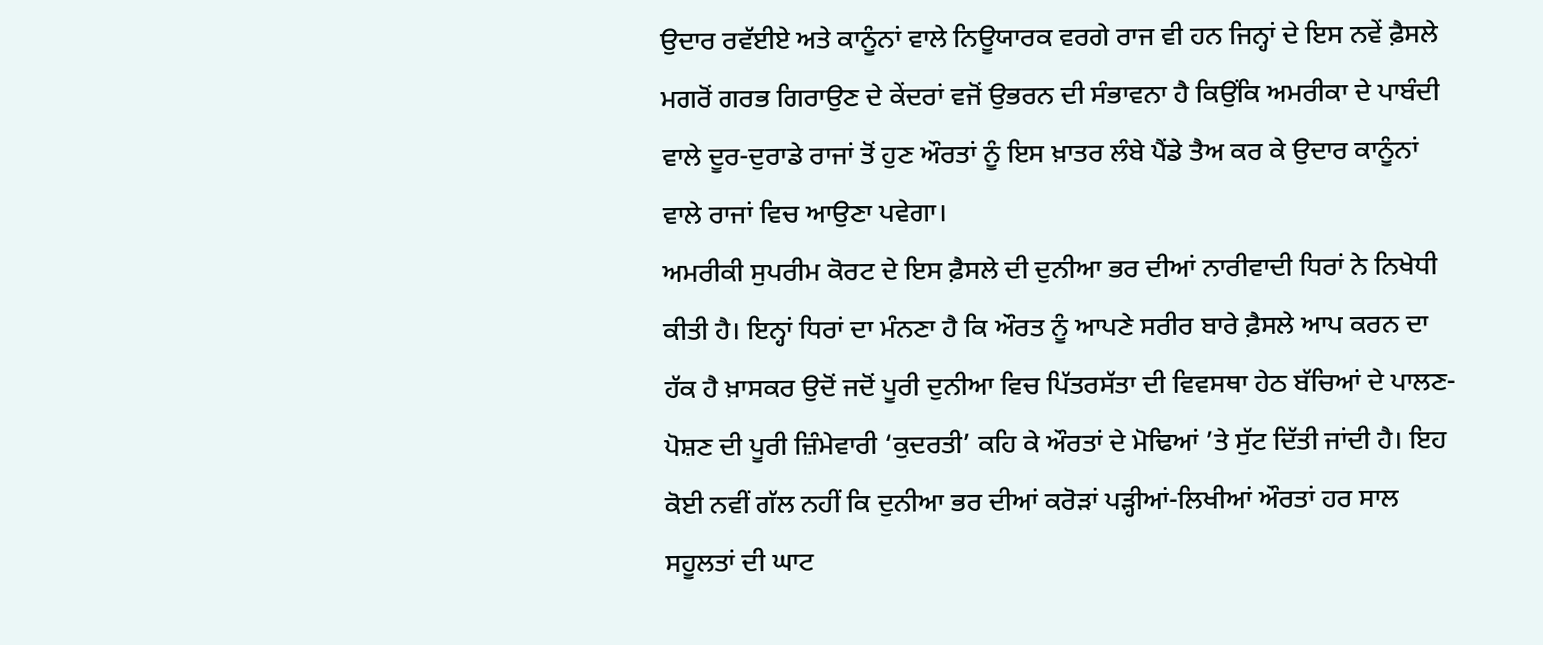ਉਦਾਰ ਰਵੱਈਏ ਅਤੇ ਕਾਨੂੰਨਾਂ ਵਾਲੇ ਨਿਊਯਾਰਕ ਵਰਗੇ ਰਾਜ ਵੀ ਹਨ ਜਿਨ੍ਹਾਂ ਦੇ ਇਸ ਨਵੇਂ ਫ਼ੈਸਲੇ ਮਗਰੋਂ ਗਰਭ ਗਿਰਾਉਣ ਦੇ ਕੇਂਦਰਾਂ ਵਜੋਂ ਉਭਰਨ ਦੀ ਸੰਭਾਵਨਾ ਹੈ ਕਿਉਂਕਿ ਅਮਰੀਕਾ ਦੇ ਪਾਬੰਦੀ ਵਾਲੇ ਦੂਰ-ਦੁਰਾਡੇ ਰਾਜਾਂ ਤੋਂ ਹੁਣ ਔਰਤਾਂ ਨੂੰ ਇਸ ਖ਼ਾਤਰ ਲੰਬੇ ਪੈਂਡੇ ਤੈਅ ਕਰ ਕੇ ਉਦਾਰ ਕਾਨੂੰਨਾਂ ਵਾਲੇ ਰਾਜਾਂ ਵਿਚ ਆਉਣਾ ਪਵੇਗਾ।
ਅਮਰੀਕੀ ਸੁਪਰੀਮ ਕੋਰਟ ਦੇ ਇਸ ਫ਼ੈਸਲੇ ਦੀ ਦੁਨੀਆ ਭਰ ਦੀਆਂ ਨਾਰੀਵਾਦੀ ਧਿਰਾਂ ਨੇ ਨਿਖੇਧੀ ਕੀਤੀ ਹੈ। ਇਨ੍ਹਾਂ ਧਿਰਾਂ ਦਾ ਮੰਨਣਾ ਹੈ ਕਿ ਔਰਤ ਨੂੰ ਆਪਣੇ ਸਰੀਰ ਬਾਰੇ ਫ਼ੈਸਲੇ ਆਪ ਕਰਨ ਦਾ ਹੱਕ ਹੈ ਖ਼ਾਸਕਰ ਉਦੋਂ ਜਦੋਂ ਪੂਰੀ ਦੁਨੀਆ ਵਿਚ ਪਿੱਤਰਸੱਤਾ ਦੀ ਵਿਵਸਥਾ ਹੇਠ ਬੱਚਿਆਂ ਦੇ ਪਾਲਣ-ਪੋਸ਼ਣ ਦੀ ਪੂਰੀ ਜ਼ਿੰਮੇਵਾਰੀ ‘ਕੁਦਰਤੀ’ ਕਹਿ ਕੇ ਔਰਤਾਂ ਦੇ ਮੋਢਿਆਂ ’ਤੇ ਸੁੱਟ ਦਿੱਤੀ ਜਾਂਦੀ ਹੈ। ਇਹ ਕੋਈ ਨਵੀਂ ਗੱਲ ਨਹੀਂ ਕਿ ਦੁਨੀਆ ਭਰ ਦੀਆਂ ਕਰੋੜਾਂ ਪੜ੍ਹੀਆਂ-ਲਿਖੀਆਂ ਔਰਤਾਂ ਹਰ ਸਾਲ ਸਹੂਲਤਾਂ ਦੀ ਘਾਟ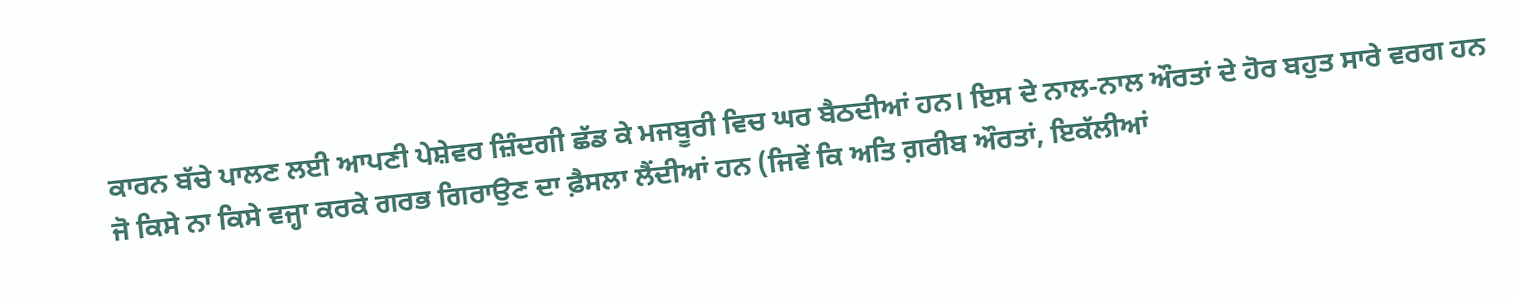ਕਾਰਨ ਬੱਚੇ ਪਾਲਣ ਲਈ ਆਪਣੀ ਪੇਸ਼ੇਵਰ ਜ਼ਿੰਦਗੀ ਛੱਡ ਕੇ ਮਜਬੂਰੀ ਵਿਚ ਘਰ ਬੈਠਦੀਆਂ ਹਨ। ਇਸ ਦੇ ਨਾਲ-ਨਾਲ ਔਰਤਾਂ ਦੇ ਹੋਰ ਬਹੁਤ ਸਾਰੇ ਵਰਗ ਹਨ ਜੋ ਕਿਸੇ ਨਾ ਕਿਸੇ ਵਜ੍ਹਾ ਕਰਕੇ ਗਰਭ ਗਿਰਾਉਣ ਦਾ ਫ਼ੈਸਲਾ ਲੈਂਦੀਆਂ ਹਨ (ਜਿਵੇਂ ਕਿ ਅਤਿ ਗ਼ਰੀਬ ਔਰਤਾਂ, ਇਕੱਲੀਆਂ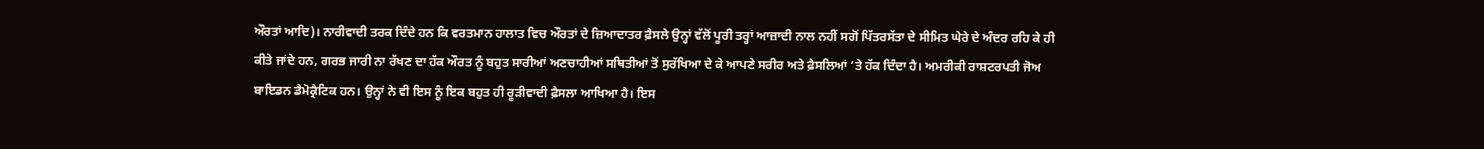ਔਰਤਾਂ ਆਦਿ)। ਨਾਰੀਵਾਦੀ ਤਰਕ ਦਿੰਦੇ ਹਨ ਕਿ ਵਰਤਮਾਨ ਹਾਲਾਤ ਵਿਚ ਔਰਤਾਂ ਦੇ ਜ਼ਿਆਦਾਤਰ ਫ਼ੈਸਲੇ ਉਨ੍ਹਾਂ ਵੱਲੋਂ ਪੂਰੀ ਤਰ੍ਹਾਂ ਆਜ਼ਾਦੀ ਨਾਲ ਨਹੀਂ ਸਗੋਂ ਪਿੱਤਰਸੱਤਾ ਦੇ ਸੀਮਿਤ ਘੇਰੇ ਦੇ ਅੰਦਰ ਰਹਿ ਕੇ ਹੀ ਕੀਤੇ ਜਾਂਦੇ ਹਨ, ਗਰਭ ਜਾਰੀ ਨਾ ਰੱਖਣ ਦਾ ਹੱਕ ਔਰਤ ਨੂੰ ਬਹੁਤ ਸਾਰੀਆਂ ਅਣਚਾਹੀਆਂ ਸਥਿਤੀਆਂ ਤੋਂ ਸੁਰੱਖਿਆ ਦੇ ਕੇ ਆਪਣੇ ਸਰੀਰ ਅਤੇ ਫ਼ੈਸਲਿਆਂ ’ਤੇ ਹੱਕ ਦਿੰਦਾ ਹੈ। ਅਮਰੀਕੀ ਰਾਸ਼ਟਰਪਤੀ ਜੋਅ ਬਾਇਡਨ ਡੈਮੋਕ੍ਰੈਟਿਕ ਹਨ। ਉਨ੍ਹਾਂ ਨੇ ਵੀ ਇਸ ਨੂੰ ਇਕ ਬਹੁਤ ਹੀ ਰੂੜੀਵਾਦੀ ਫ਼ੈਸਲਾ ਆਖਿਆ ਹੈ। ਇਸ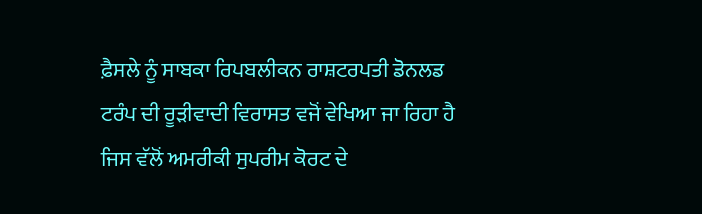ਫ਼ੈਸਲੇ ਨੂੰ ਸਾਬਕਾ ਰਿਪਬਲੀਕਨ ਰਾਸ਼ਟਰਪਤੀ ਡੋਨਲਡ ਟਰੰਪ ਦੀ ਰੂੜੀਵਾਦੀ ਵਿਰਾਸਤ ਵਜੋਂ ਵੇਖਿਆ ਜਾ ਰਿਹਾ ਹੈ ਜਿਸ ਵੱਲੋਂ ਅਮਰੀਕੀ ਸੁਪਰੀਮ ਕੋਰਟ ਦੇ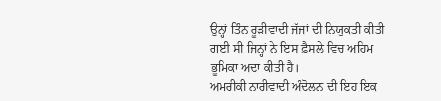ਉਨ੍ਹਾਂ ਤਿੰਨ ਰੂੜੀਵਾਦੀ ਜੱਜਾਂ ਦੀ ਨਿਯੁਕਤੀ ਕੀਤੀ ਗਈ ਸੀ ਜਿਨ੍ਹਾਂ ਨੇ ਇਸ ਫ਼ੈਸਲੇ ਵਿਚ ਅਹਿਮ ਭੂਮਿਕਾ ਅਦਾ ਕੀਤੀ ਹੈ।
ਅਮਰੀਕੀ ਨਾਰੀਵਾਦੀ ਅੰਦੋਲਨ ਦੀ ਇਹ ਇਕ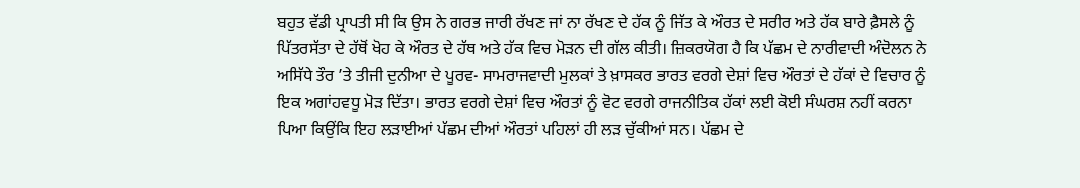ਬਹੁਤ ਵੱਡੀ ਪ੍ਰਾਪਤੀ ਸੀ ਕਿ ਉਸ ਨੇ ਗਰਭ ਜਾਰੀ ਰੱਖਣ ਜਾਂ ਨਾ ਰੱਖਣ ਦੇ ਹੱਕ ਨੂੰ ਜਿੱਤ ਕੇ ਔਰਤ ਦੇ ਸਰੀਰ ਅਤੇ ਹੱਕ ਬਾਰੇ ਫ਼ੈਸਲੇ ਨੂੰ ਪਿੱਤਰਸੱਤਾ ਦੇ ਹੱਥੋਂ ਖੋਹ ਕੇ ਔਰਤ ਦੇ ਹੱਥ ਅਤੇ ਹੱਕ ਵਿਚ ਮੋੜਨ ਦੀ ਗੱਲ ਕੀਤੀ। ਜ਼ਿਕਰਯੋਗ ਹੈ ਕਿ ਪੱਛਮ ਦੇ ਨਾਰੀਵਾਦੀ ਅੰਦੋਲਨ ਨੇ ਅਸਿੱਧੇ ਤੌਰ ’ਤੇ ਤੀਜੀ ਦੁਨੀਆ ਦੇ ਪੂਰਵ- ਸਾਮਰਾਜਵਾਦੀ ਮੁਲਕਾਂ ਤੇ ਖ਼ਾਸਕਰ ਭਾਰਤ ਵਰਗੇ ਦੇਸ਼ਾਂ ਵਿਚ ਔਰਤਾਂ ਦੇ ਹੱਕਾਂ ਦੇ ਵਿਚਾਰ ਨੂੰ ਇਕ ਅਗਾਂਹਵਧੂ ਮੋੜ ਦਿੱਤਾ। ਭਾਰਤ ਵਰਗੇ ਦੇਸ਼ਾਂ ਵਿਚ ਔਰਤਾਂ ਨੂੰ ਵੋਟ ਵਰਗੇ ਰਾਜਨੀਤਿਕ ਹੱਕਾਂ ਲਈ ਕੋਈ ਸੰਘਰਸ਼ ਨਹੀਂ ਕਰਨਾ ਪਿਆ ਕਿਉਂਕਿ ਇਹ ਲੜਾਈਆਂ ਪੱਛਮ ਦੀਆਂ ਔਰਤਾਂ ਪਹਿਲਾਂ ਹੀ ਲੜ ਚੁੱਕੀਆਂ ਸਨ। ਪੱਛਮ ਦੇ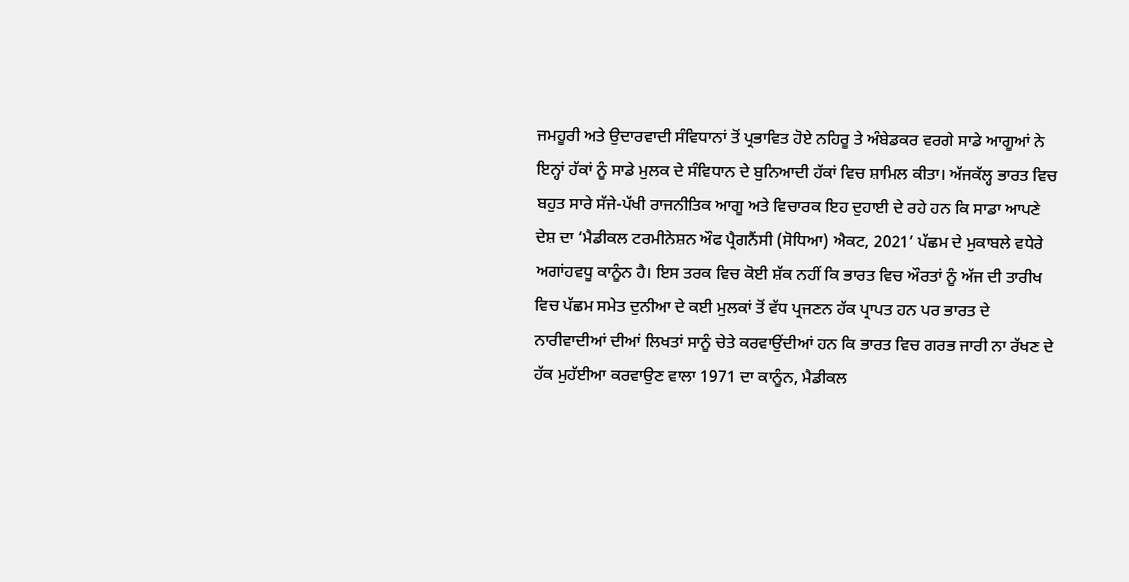ਜਮਹੂਰੀ ਅਤੇ ਉਦਾਰਵਾਦੀ ਸੰਵਿਧਾਨਾਂ ਤੋਂ ਪ੍ਰਭਾਵਿਤ ਹੋਏ ਨਹਿਰੂ ਤੇ ਅੰਬੇਡਕਰ ਵਰਗੇ ਸਾਡੇ ਆਗੂਆਂ ਨੇ ਇਨ੍ਹਾਂ ਹੱਕਾਂ ਨੂੰ ਸਾਡੇ ਮੁਲਕ ਦੇ ਸੰਵਿਧਾਨ ਦੇ ਬੁਨਿਆਦੀ ਹੱਕਾਂ ਵਿਚ ਸ਼ਾਮਿਲ ਕੀਤਾ। ਅੱਜਕੱਲ੍ਹ ਭਾਰਤ ਵਿਚ ਬਹੁਤ ਸਾਰੇ ਸੱਜੇ-ਪੱਖੀ ਰਾਜਨੀਤਿਕ ਆਗੂ ਅਤੇ ਵਿਚਾਰਕ ਇਹ ਦੁਹਾਈ ਦੇ ਰਹੇ ਹਨ ਕਿ ਸਾਡਾ ਆਪਣੇ ਦੇਸ਼ ਦਾ ‘ਮੈਡੀਕਲ ਟਰਮੀਨੇਸ਼ਨ ਔਫ ਪ੍ਰੈਗਨੈਂਸੀ (ਸੋਧਿਆ) ਐਕਟ, 2021’ ਪੱਛਮ ਦੇ ਮੁਕਾਬਲੇ ਵਧੇਰੇ ਅਗਾਂਹਵਧੂ ਕਾਨੂੰਨ ਹੈ। ਇਸ ਤਰਕ ਵਿਚ ਕੋਈ ਸ਼ੱਕ ਨਹੀਂ ਕਿ ਭਾਰਤ ਵਿਚ ਔਰਤਾਂ ਨੂੰ ਅੱਜ ਦੀ ਤਾਰੀਖ ਵਿਚ ਪੱਛਮ ਸਮੇਤ ਦੁਨੀਆ ਦੇ ਕਈ ਮੁਲਕਾਂ ਤੋਂ ਵੱਧ ਪ੍ਰਜਣਨ ਹੱਕ ਪ੍ਰਾਪਤ ਹਨ ਪਰ ਭਾਰਤ ਦੇ ਨਾਰੀਵਾਦੀਆਂ ਦੀਆਂ ਲਿਖਤਾਂ ਸਾਨੂੰ ਚੇਤੇ ਕਰਵਾਉਂਦੀਆਂ ਹਨ ਕਿ ਭਾਰਤ ਵਿਚ ਗਰਭ ਜਾਰੀ ਨਾ ਰੱਖਣ ਦੇ ਹੱਕ ਮੁਹੱਈਆ ਕਰਵਾਉਣ ਵਾਲਾ 1971 ਦਾ ਕਾਨੂੰਨ, ਮੈਡੀਕਲ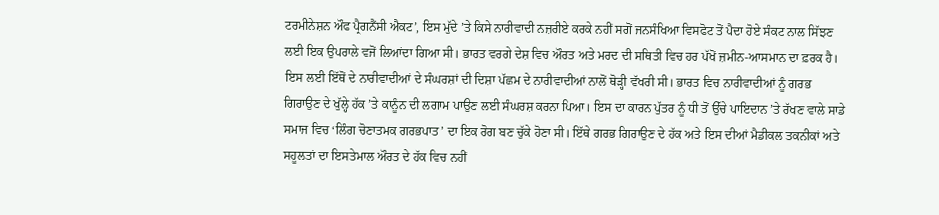ਟਰਮੀਨੇਸ਼ਨ ਔਫ ਪ੍ਰੈਗਨੈਂਸੀ ਐਕਟ’, ਇਸ ਮੁੱਦੇ ’ਤੇ ਕਿਸੇ ਨਾਰੀਵਾਦੀ ਨਜ਼ਰੀਏ ਕਰਕੇ ਨਹੀਂ ਸਗੋਂ ਜਨਸੰਖਿਆ ਵਿਸਫੋਟ ਤੋਂ ਪੈਦਾ ਹੋਏ ਸੰਕਟ ਨਾਲ ਸਿੱਝਣ ਲਈ ਇਕ ਉਪਰਾਲੇ ਵਜੋਂ ਲਿਆਂਦਾ ਗਿਆ ਸੀ। ਭਾਰਤ ਵਰਗੇ ਦੇਸ਼ ਵਿਚ ਔਰਤ ਅਤੇ ਮਰਦ ਦੀ ਸਥਿਤੀ ਵਿਚ ਹਰ ਪੱਖੋਂ ਜ਼ਮੀਨ-ਆਸਮਾਨ ਦਾ ਫ਼ਰਕ ਹੈ। ਇਸ ਲਈ ਇੱਥੋਂ ਦੇ ਨਾਰੀਵਾਦੀਆਂ ਦੇ ਸੰਘਰਸ਼ਾਂ ਦੀ ਦਿਸ਼ਾ ਪੱਛਮ ਦੇ ਨਾਰੀਵਾਦੀਆਂ ਨਾਲੋਂ ਥੋੜ੍ਹੀ ਵੱਖਰੀ ਸੀ। ਭਾਰਤ ਵਿਚ ਨਾਰੀਵਾਦੀਆਂ ਨੂੰ ਗਰਭ ਗਿਰਾਉਣ ਦੇ ਖੁੱਲ੍ਹੇ ਹੱਕ ’ਤੇ ਕਾਨੂੰਨ ਦੀ ਲਗਾਮ ਪਾਉਣ ਲਈ ਸੰਘਰਸ਼ ਕਰਨਾ ਪਿਆ। ਇਸ ਦਾ ਕਾਰਨ ਪੁੱਤਰ ਨੂੰ ਧੀ ਤੋਂ ਉੱਚੇ ਪਾਇਦਾਨ ’ਤੇ ਰੱਖਣ ਵਾਲੇ ਸਾਡੇ ਸਮਾਜ ਵਿਚ ‘ਲਿੰਗ ਚੋਣਾਤਮਕ ਗਰਭਪਾਤ’ ਦਾ ਇਕ ਰੋਗ ਬਣ ਚੁੱਕੇ ਹੋਣਾ ਸੀ। ਇੱਥੇ ਗਰਭ ਗਿਰਾਉਣ ਦੇ ਹੱਕ ਅਤੇ ਇਸ ਦੀਆਂ ਮੈਡੀਕਲ ਤਕਨੀਕਾਂ ਅਤੇ ਸਹੂਲਤਾਂ ਦਾ ਇਸਤੇਮਾਲ ਔਰਤ ਦੇ ਹੱਕ ਵਿਚ ਨਹੀਂ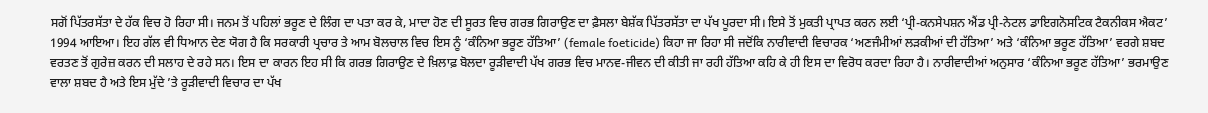ਸਗੋਂ ਪਿੱਤਰਸੱਤਾ ਦੇ ਹੱਕ ਵਿਚ ਹੋ ਰਿਹਾ ਸੀ। ਜਨਮ ਤੋਂ ਪਹਿਲਾਂ ਭਰੂਣ ਦੇ ਲਿੰਗ ਦਾ ਪਤਾ ਕਰ ਕੇ, ਮਾਦਾ ਹੋਣ ਦੀ ਸੂਰਤ ਵਿਚ ਗਰਭ ਗਿਰਾਉਣ ਦਾ ਫ਼ੈਸਲਾ ਬੇਸ਼ੱਕ ਪਿੱਤਰਸੱਤਾ ਦਾ ਪੱਖ ਪੂਰਦਾ ਸੀ। ਇਸੇ ਤੋਂ ਮੁਕਤੀ ਪ੍ਰਾਪਤ ਕਰਨ ਲਈ ‘ਪ੍ਰੀ-ਕਨਸੇਪਸ਼ਨ ਐਂਡ ਪ੍ਰੀ-ਨੇਟਲ ਡਾਇਗਨੋਸਟਿਕ ਟੈਕਨੀਕਸ ਐਕਟ’ 1994 ਆਇਆ। ਇਹ ਗੱਲ ਵੀ ਧਿਆਨ ਦੇਣ ਯੋਗ ਹੈ ਕਿ ਸਰਕਾਰੀ ਪ੍ਰਚਾਰ ਤੇ ਆਮ ਬੋਲਚਾਲ ਵਿਚ ਇਸ ਨੂੰ ‘ਕੰਨਿਆ ਭਰੂਣ ਹੱਤਿਆ’ (female foeticide) ਕਿਹਾ ਜਾ ਰਿਹਾ ਸੀ ਜਦੋਂਕਿ ਨਾਰੀਵਾਦੀ ਵਿਚਾਰਕ ‘ਅਣਜੰਮੀਆਂ ਲੜਕੀਆਂ ਦੀ ਹੱਤਿਆ’ ਅਤੇ ‘ਕੰਨਿਆ ਭਰੂਣ ਹੱਤਿਆ’ ਵਰਗੇ ਸ਼ਬਦ ਵਰਤਣ ਤੋਂ ਗੁਰੇਜ਼ ਕਰਨ ਦੀ ਸਲਾਹ ਦੇ ਰਹੇ ਸਨ। ਇਸ ਦਾ ਕਾਰਨ ਇਹ ਸੀ ਕਿ ਗਰਭ ਗਿਰਾਉਣ ਦੇ ਖ਼ਿਲਾਫ਼ ਬੋਲਦਾ ਰੂੜੀਵਾਦੀ ਪੱਖ ਗਰਭ ਵਿਚ ਮਾਨਵ-ਜੀਵਨ ਦੀ ਕੀਤੀ ਜਾ ਰਹੀ ਹੱਤਿਆ ਕਹਿ ਕੇ ਹੀ ਇਸ ਦਾ ਵਿਰੋਧ ਕਰਦਾ ਰਿਹਾ ਹੈ। ਨਾਰੀਵਾਦੀਆਂ ਅਨੁਸਾਰ ‘ਕੰਨਿਆ ਭਰੂਣ ਹੱਤਿਆ’ ਭਰਮਾਉਣ ਵਾਲਾ ਸ਼ਬਦ ਹੈ ਅਤੇ ਇਸ ਮੁੱਦੇ ’ਤੇ ਰੂੜੀਵਾਦੀ ਵਿਚਾਰ ਦਾ ਪੱਖ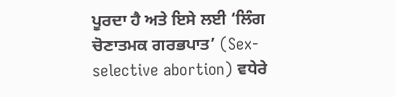ਪੂਰਦਾ ਹੈ ਅਤੇ ਇਸੇ ਲਈ ‘ਲਿੰਗ ਚੋਣਾਤਮਕ ਗਰਭਪਾਤ’ (Sex-selective abortion) ਵਧੇਰੇ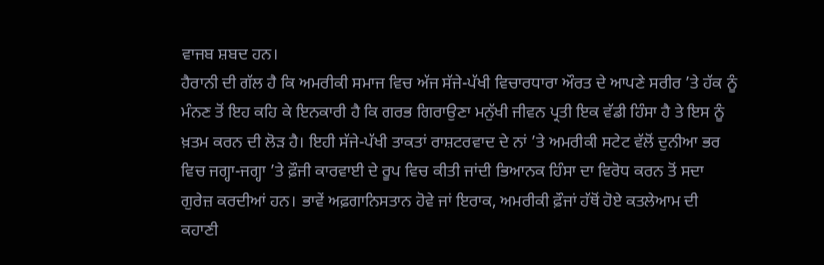ਵਾਜਬ ਸ਼ਬਦ ਹਨ।
ਹੈਰਾਨੀ ਦੀ ਗੱਲ ਹੈ ਕਿ ਅਮਰੀਕੀ ਸਮਾਜ ਵਿਚ ਅੱਜ ਸੱਜੇ-ਪੱਖੀ ਵਿਚਾਰਧਾਰਾ ਔਰਤ ਦੇ ਆਪਣੇ ਸਰੀਰ ’ਤੇ ਹੱਕ ਨੂੰ ਮੰਨਣ ਤੋਂ ਇਹ ਕਹਿ ਕੇ ਇਨਕਾਰੀ ਹੈ ਕਿ ਗਰਭ ਗਿਰਾਉਣਾ ਮਨੁੱਖੀ ਜੀਵਨ ਪ੍ਰਤੀ ਇਕ ਵੱਡੀ ਹਿੰਸਾ ਹੈ ਤੇ ਇਸ ਨੂੰ ਖ਼ਤਮ ਕਰਨ ਦੀ ਲੋੜ ਹੈ। ਇਹੀ ਸੱਜੇ-ਪੱਖੀ ਤਾਕਤਾਂ ਰਾਸ਼ਟਰਵਾਦ ਦੇ ਨਾਂ ’ਤੇ ਅਮਰੀਕੀ ਸਟੇਟ ਵੱਲੋਂ ਦੁਨੀਆ ਭਰ ਵਿਚ ਜਗ੍ਹਾ-ਜਗ੍ਹਾ ’ਤੇ ਫ਼ੌਜੀ ਕਾਰਵਾਈ ਦੇ ਰੂਪ ਵਿਚ ਕੀਤੀ ਜਾਂਦੀ ਭਿਆਨਕ ਹਿੰਸਾ ਦਾ ਵਿਰੋਧ ਕਰਨ ਤੋਂ ਸਦਾ ਗੁਰੇਜ਼ ਕਰਦੀਆਂ ਹਨ। ਭਾਵੇਂ ਅਫ਼ਗਾਨਿਸਤਾਨ ਹੋਵੇ ਜਾਂ ਇਰਾਕ, ਅਮਰੀਕੀ ਫ਼ੌਜਾਂ ਹੱਥੋਂ ਹੋਏ ਕਤਲੇਆਮ ਦੀ ਕਹਾਣੀ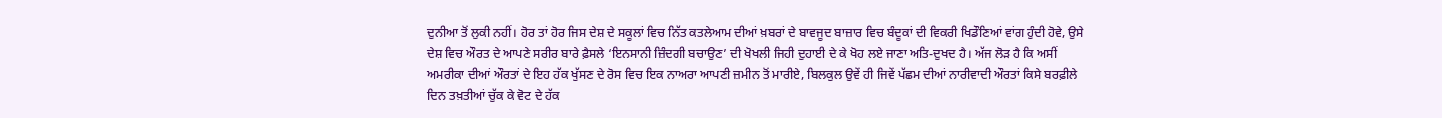ਦੁਨੀਆ ਤੋਂ ਲੁਕੀ ਨਹੀਂ। ਹੋਰ ਤਾਂ ਹੋਰ ਜਿਸ ਦੇਸ਼ ਦੇ ਸਕੂਲਾਂ ਵਿਚ ਨਿੱਤ ਕਤਲੇਆਮ ਦੀਆਂ ਖ਼ਬਰਾਂ ਦੇ ਬਾਵਜੂਦ ਬਾਜ਼ਾਰ ਵਿਚ ਬੰਦੂਕਾਂ ਦੀ ਵਿਕਰੀ ਖਿਡੌਣਿਆਂ ਵਾਂਗ ਹੁੰਦੀ ਹੋਵੇ, ਉਸੇ ਦੇਸ਼ ਵਿਚ ਔਰਤ ਦੇ ਆਪਣੇ ਸਰੀਰ ਬਾਰੇ ਫ਼ੈਸਲੇ ‘ਇਨਸਾਨੀ ਜ਼ਿੰਦਗੀ ਬਚਾਉਣ’ ਦੀ ਖੋਖਲੀ ਜਿਹੀ ਦੁਹਾਈ ਦੇ ਕੇ ਖੋਹ ਲਏ ਜਾਣਾ ਅਤਿ-ਦੁਖਦ ਹੈ। ਅੱਜ ਲੋੜ ਹੈ ਕਿ ਅਸੀਂ ਅਮਰੀਕਾ ਦੀਆਂ ਔਰਤਾਂ ਦੇ ਇਹ ਹੱਕ ਖੁੱਸਣ ਦੇ ਰੋਸ ਵਿਚ ਇਕ ਨਾਅਰਾ ਆਪਣੀ ਜ਼ਮੀਨ ਤੋਂ ਮਾਰੀਏ, ਬਿਲਕੁਲ ਉਵੇਂ ਹੀ ਜਿਵੇਂ ਪੱਛਮ ਦੀਆਂ ਨਾਰੀਵਾਦੀ ਔਰਤਾਂ ਕਿਸੇ ਬਰਫ਼ੀਲੇ ਦਿਨ ਤਖ਼ਤੀਆਂ ਚੁੱਕ ਕੇ ਵੋਟ ਦੇ ਹੱਕ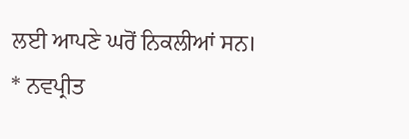ਲਈ ਆਪਣੇ ਘਰੋਂ ਨਿਕਲੀਆਂ ਸਨ।
* ਨਵਪ੍ਰੀਤ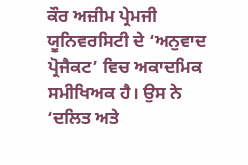ਕੌਰ ਅਜ਼ੀਮ ਪ੍ਰੇਮਜੀ ਯੂਨਿਵਰਸਿਟੀ ਦੇ ‘ਅਨੁਵਾਦ ਪ੍ਰੋਜੈਕਟ’ ਵਿਚ ਅਕਾਦਮਿਕ ਸਮੀਖਿਅਕ ਹੈ। ਉਸ ਨੇ ‘ਦਲਿਤ ਅਤੇ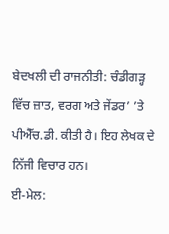ਬੇਦਖਲੀ ਦੀ ਰਾਜਨੀਤੀ: ਚੰਡੀਗੜ੍ਹ ਵਿੱਚ ਜ਼ਾਤ, ਵਰਗ ਅਤੇ ਜੇਂਡਰ’ ’ਤੇ ਪੀਐੱਚ.ਡੀ. ਕੀਤੀ ਹੈ। ਇਹ ਲੇਖਕ ਦੇ ਨਿੱਜੀ ਵਿਚਾਰ ਹਨ।
ਈ-ਮੇਲ: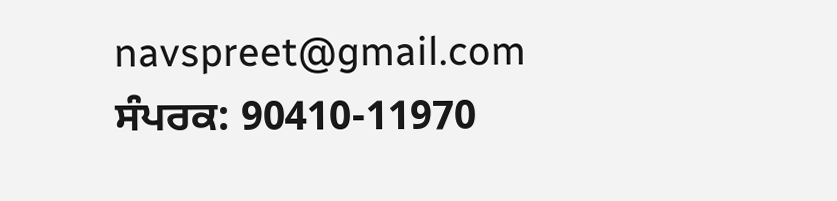navspreet@gmail.com
ਸੰਪਰਕ: 90410-11970